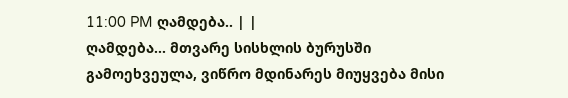11:00 PM ღამდება.. | |
ღამდება... მთვარე სისხლის ბურუსში გამოეხვეულა, ვიწრო მდინარეს მიუყვება მისი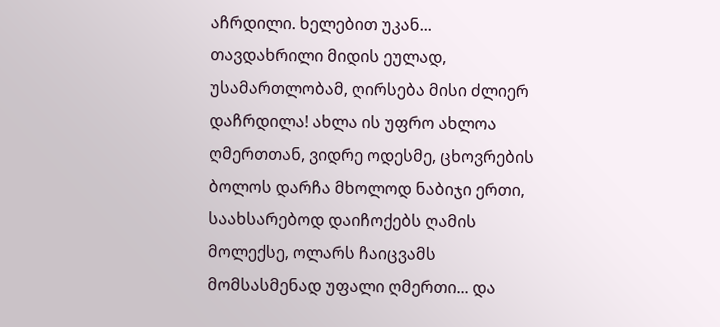აჩრდილი. ხელებით უკან... თავდახრილი მიდის ეულად, უსამართლობამ, ღირსება მისი ძლიერ დაჩრდილა! ახლა ის უფრო ახლოა ღმერთთან, ვიდრე ოდესმე, ცხოვრების ბოლოს დარჩა მხოლოდ ნაბიჯი ერთი, საახსარებოდ დაიჩოქებს ღამის მოლექსე, ოლარს ჩაიცვამს მომსასმენად უფალი ღმერთი... და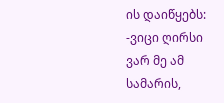ის დაიწყებს: -ვიცი ღირსი ვარ მე ამ სამარის,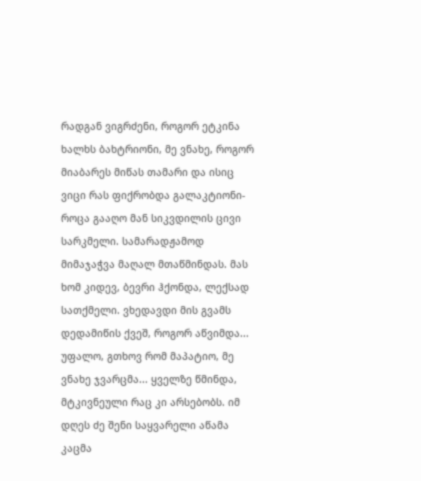რადგან ვიგრძენი, როგორ ეტკინა ხალხს ბახტრიონი, მე ვნახე, როგორ მიაბარეს მიწას თამარი და ისიც ვიცი რას ფიქრობდა გალაკტიონი- როცა გააღო მან სიკვდილის ცივი სარკმელი. სამარადჟამოდ მიმაჯაჭვა მაღალ მთაწმინდას. მას ხომ კიდევ, ბევრი ჰქონდა, ლექსად სათქმელი. ვხედავდი მის გვამს დედამიწის ქვეშ, როგორ აწვიმდა... უფალო, გთხოვ რომ მაპატიო, მე ვნახე ჯვარცმა... ყველზე წმინდა, მტკივნეული რაც კი არსებობს. იმ დღეს ძე შენი საყვარელი აწამა კაცმა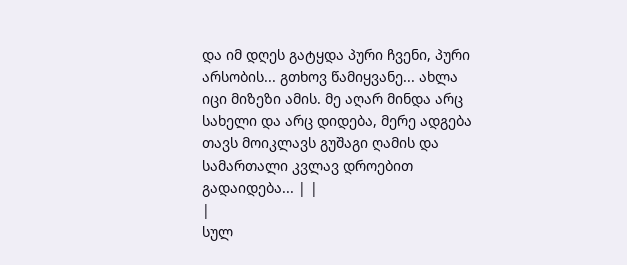და იმ დღეს გატყდა პური ჩვენი, პური არსობის... გთხოვ წამიყვანე... ახლა იცი მიზეზი ამის. მე აღარ მინდა არც სახელი და არც დიდება, მერე ადგება თავს მოიკლავს გუშაგი ღამის და სამართალი კვლავ დროებით გადაიდება... | |
|
სულ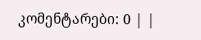კომენტარები: 0 | |